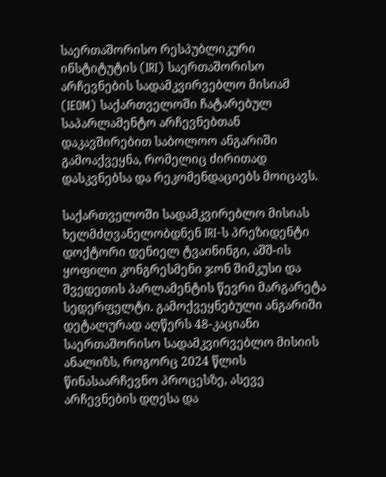საერთაშორისო რესპუბლიკური ინსტიტუტის (IRI) საერთაშორისო არჩევნების სადამკვირვებლო მისიამ (IEOM) საქართველოში ჩატარებულ საპარლამენტო არჩევნებთან დაკავშირებით საბოლოო ანგარიში გამოაქვეყნა, რომელიც ძირითად დასკვნებსა და რეკომენდაციებს მოიცავს.

საქართველოში სადამკვირებლო მისიას ხელმძღვანელობდნენ IRI-ს პრეზიდენტი დოქტორი დენიელ ტვაინინგი, აშშ-ის ყოფილი კონგრესმენი ჯონ შიმკუსი და შვედეთის პარლამენტის წევრი მარგარეტა სედერფელტი. გამოქვეყნებული ანგარიში დეტალურად აღწერს 48-კაციანი საერთაშორისო სადამკვირვებლო მისიის ანალიზს, როგორც 2024 წლის წინასაარჩევნო პროცესზე, ასევე არჩევნების დღესა და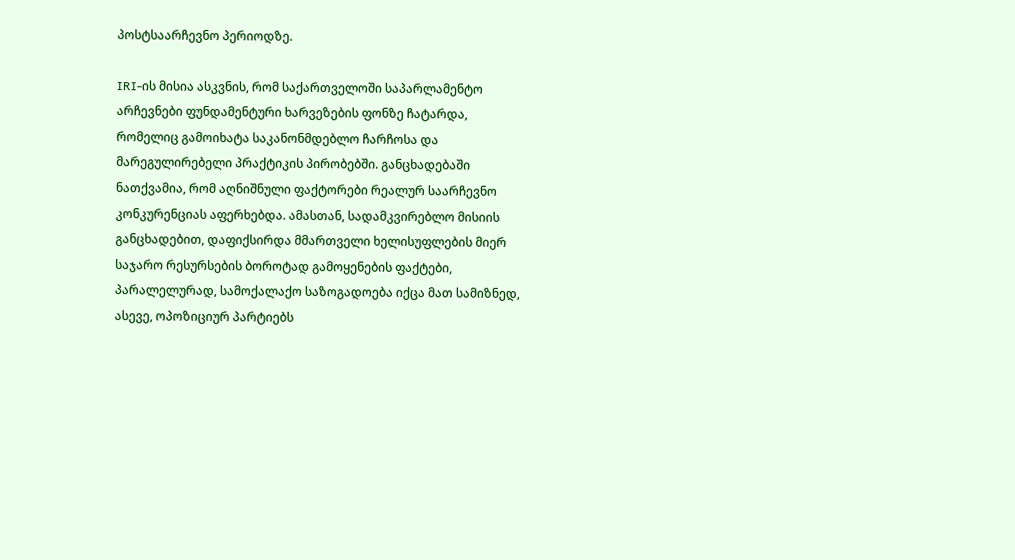პოსტსაარჩევნო პერიოდზე.

IRI-ის მისია ასკვნის, რომ საქართველოში საპარლამენტო არჩევნები ფუნდამენტური ხარვეზების ფონზე ჩატარდა, რომელიც გამოიხატა საკანონმდებლო ჩარჩოსა და მარეგულირებელი პრაქტიკის პირობებში. განცხადებაში ნათქვამია, რომ აღნიშნული ფაქტორები რეალურ საარჩევნო კონკურენციას აფერხებდა. ამასთან, სადამკვირებლო მისიის განცხადებით, დაფიქსირდა მმართველი ხელისუფლების მიერ საჯარო რესურსების ბოროტად გამოყენების ფაქტები, პარალელურად, სამოქალაქო საზოგადოება იქცა მათ სამიზნედ, ასევე, ოპოზიციურ პარტიებს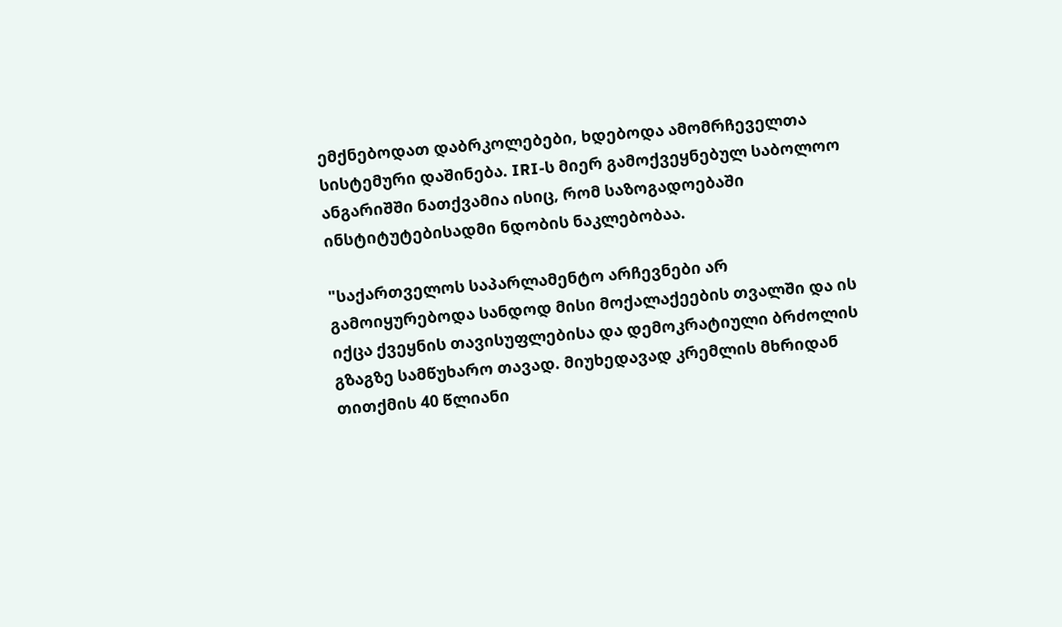ემქნებოდათ დაბრკოლებები, ხდებოდა ამომრჩეველთა სისტემური დაშინება. IRI-ს მიერ გამოქვეყნებულ საბოლოო ანგარიშში ნათქვამია ისიც, რომ საზოგადოებაში ინსტიტუტებისადმი ნდობის ნაკლებობაა.

"საქართველოს საპარლამენტო არჩევნები არ გამოიყურებოდა სანდოდ მისი მოქალაქეების თვალში და ის იქცა ქვეყნის თავისუფლებისა და დემოკრატიული ბრძოლის გზაგზე სამწუხარო თავად. მიუხედავად კრემლის მხრიდან თითქმის 40 წლიანი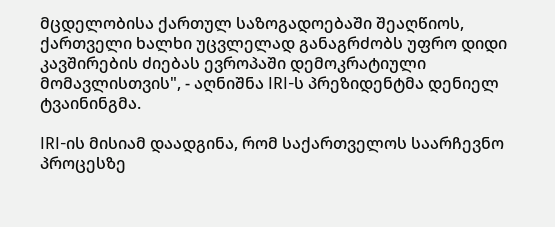მცდელობისა ქართულ საზოგადოებაში შეაღწიოს, ქართველი ხალხი უცვლელად განაგრძობს უფრო დიდი კავშირების ძიებას ევროპაში დემოკრატიული მომავლისთვის", - აღნიშნა IRI-ს პრეზიდენტმა დენიელ ტვაინინგმა.

IRI-ის მისიამ დაადგინა, რომ საქართველოს საარჩევნო პროცესზე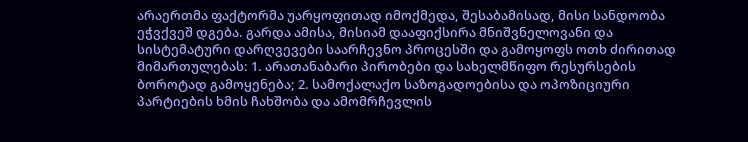არაერთმა ფაქტორმა უარყოფითად იმოქმედა, შესაბამისად, მისი სანდოობა ეჭვქვეშ დგება. გარდა ამისა, მისიამ დააფიქსირა მნიშვნელოვანი და სისტემატური დარღვევები საარჩევნო პროცესში და გამოყოფს ოთხ ძირითად მიმართულებას: 1. არათანაბარი პირობები და სახელმწიფო რესურსების ბოროტად გამოყენება; 2. სამოქალაქო საზოგადოებისა და ოპოზიციური პარტიების ხმის ჩახშობა და ამომრჩევლის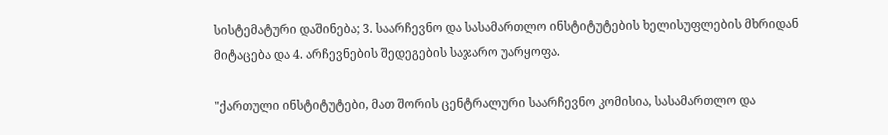სისტემატური დაშინება; 3. საარჩევნო და სასამართლო ინსტიტუტების ხელისუფლების მხრიდან მიტაცება და 4. არჩევნების შედეგების საჯარო უარყოფა.

"ქართული ინსტიტუტები, მათ შორის ცენტრალური საარჩევნო კომისია, სასამართლო და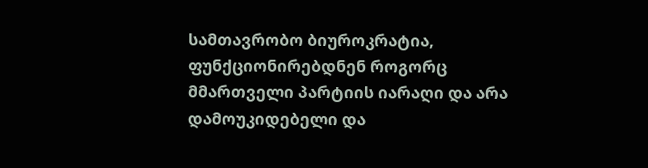სამთავრობო ბიუროკრატია, ფუნქციონირებდნენ როგორც მმართველი პარტიის იარაღი და არა დამოუკიდებელი და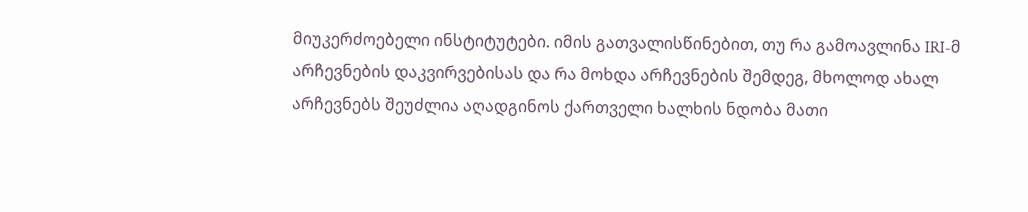მიუკერძოებელი ინსტიტუტები. იმის გათვალისწინებით, თუ რა გამოავლინა IRI-მ არჩევნების დაკვირვებისას და რა მოხდა არჩევნების შემდეგ, მხოლოდ ახალ არჩევნებს შეუძლია აღადგინოს ქართველი ხალხის ნდობა მათი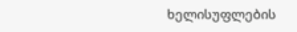ხელისუფლების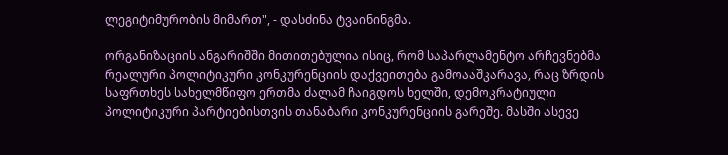ლეგიტიმურობის მიმართ", - დასძინა ტვაინინგმა.

ორგანიზაციის ანგარიშში მითითებულია ისიც, რომ საპარლამენტო არჩევნებმა რეალური პოლიტიკური კონკურენციის დაქვეითება გამოააშკარავა, რაც ზრდის საფრთხეს სახელმწიფო ერთმა ძალამ ჩაიგდოს ხელში, დემოკრატიული პოლიტიკური პარტიებისთვის თანაბარი კონკურენციის გარეშე. მასში ასევე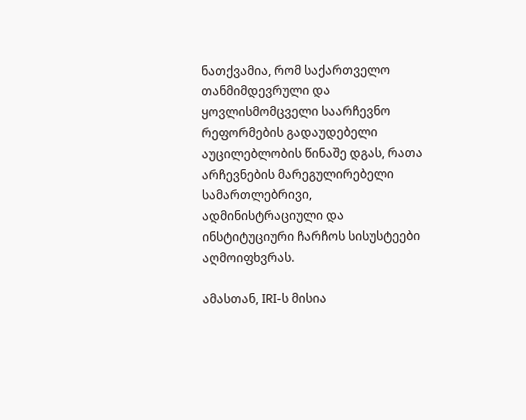ნათქვამია, რომ საქართველო თანმიმდევრული და ყოვლისმომცველი საარჩევნო რეფორმების გადაუდებელი აუცილებლობის წინაშე დგას, რათა არჩევნების მარეგულირებელი სამართლებრივი, ადმინისტრაციული და ინსტიტუციური ჩარჩოს სისუსტეები აღმოიფხვრას.

ამასთან, IRI-ს მისია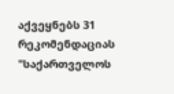აქვეყნებს 31 რეკომენდაციას "საქართველოს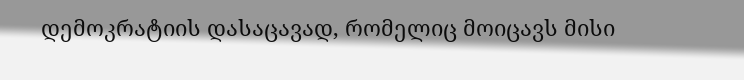დემოკრატიის დასაცავად, რომელიც მოიცავს მისი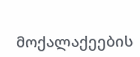მოქალაქეების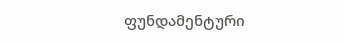ფუნდამენტური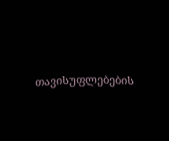თავისუფლებების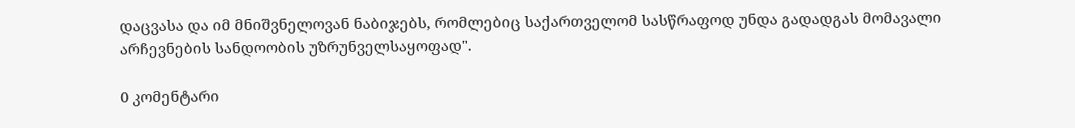დაცვასა და იმ მნიშვნელოვან ნაბიჯებს, რომლებიც საქართველომ სასწრაფოდ უნდა გადადგას მომავალი არჩევნების სანდოობის უზრუნველსაყოფად".

0 კომენტარი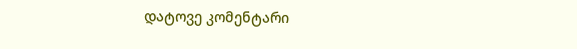დატოვე კომენტარი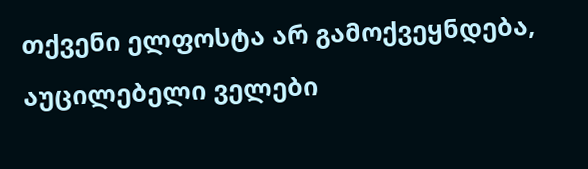თქვენი ელფოსტა არ გამოქვეყნდება, აუცილებელი ველები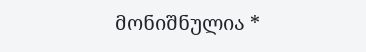მონიშნულია *